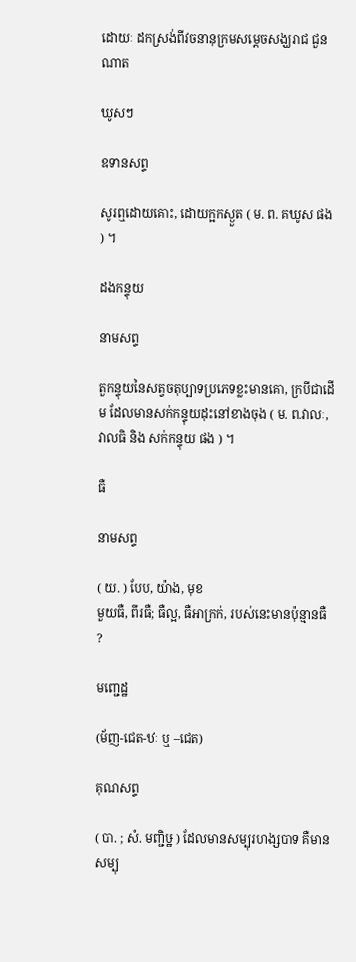ដោយៈ ដកស្រង់ពីវចនានុក្រមសម្តេចសង្ឃរាជ ជួន ណាត

ឃូសៗ

ឧទានសព្ទ

សូរឮដោយគោះ, ដោយក្អកស្ងួត ( ម. ព. គឃូស ផង ) ។

ដងកន្ទុយ

នាមសព្ទ

តួកន្ទុយនៃសត្វចតុប្បាទប្រភេទខ្លះមានគោ, ក្របីជាដើម ដែលមានសក់កន្ទុយដុះនៅខាងចុង ( ម. ព.វាលៈ, វាលធិ និង សក់កន្ទុយ ផង ) ។

ធឺ

នាមសព្ទ

( យ. ) បែប, យ៉ាង, មុខ
មួយធឺ, ពីរធឺ; ធឺល្អ, ធឺអាក្រក់, របស់នេះមានប៉ុន្មានធឺ ?

មញ្ជេដ្ឋ

(ម័ញ-ជេត-ឋៈ ឬ –ជេត)

គុណសព្ទ

( បា. ; សំ. មញ្ជិឞ្ឋ ) ដែលមានសម្បុរហង្សបាទ គឺមានសម្បុ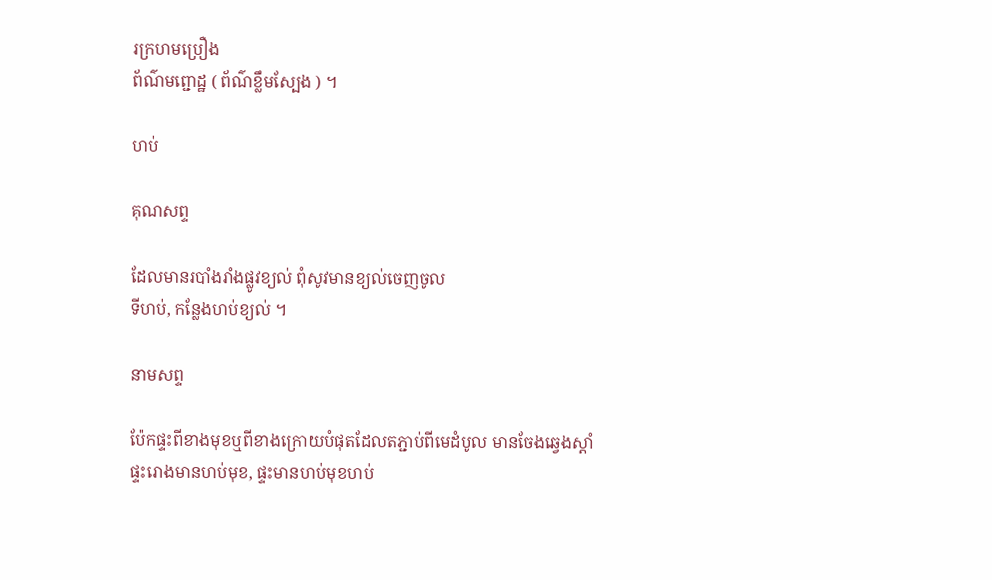រក្រហមប្រឿង
ព័ណ៌មព្ជោដ្ឋ ( ព័ណ៌ខ្លឹមស្បែង ) ។

ហប់

គុណសព្ទ

ដែលមានរបាំងរាំងផ្លូវខ្យល់ ពុំសូវមានខ្យល់ចេញចូល
ទីហប់, កន្លែងហប់ខ្យល់ ។

នាមសព្ទ

ប៉ែកផ្ទះពីខាងមុខឬពីខាងក្រោយបំផុតដែលតភ្ជាប់ពីមេដំបូល មានចែងឆ្វេងស្តាំ
ផ្ទះរោងមានហប់មុខ, ផ្ទះមានហប់មុខហប់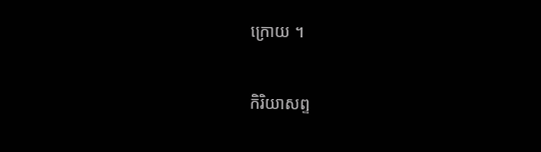ក្រោយ ។

កិរិយាសព្ទ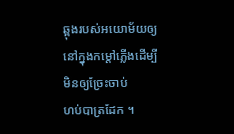ឆ្ពុងរបស់អយោម័យឲ្យនៅក្នុងកម្ដៅភ្លើងដើម្បីមិនឲ្យច្រែះចាប់
ហប់បាត្រដែក ។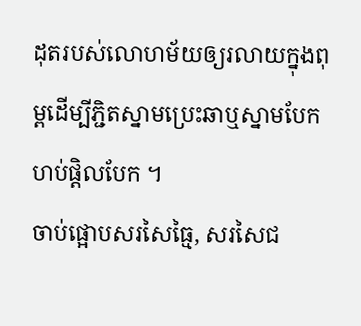ដុតរបស់លោហម័យឲ្យរលាយក្នុងពុម្ពដើម្បីភ្ជិតស្នាមប្រេះឆាឬស្នាមបែក
ហប់ផ្តិលបែក ។
ចាប់ផ្អោបសរសៃធ្មៃ, សរសៃជ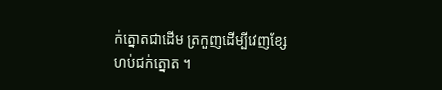ក់ត្នោតជាដើម ត្រកួញដើម្បីវេញខ្សែ
ហប់ជក់ត្នោត ។